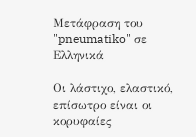Μετάφραση του "pneumatiko" σε Ελληνικά

Οι λάστιχο, ελαστικό, επίσωτρο είναι οι κορυφαίες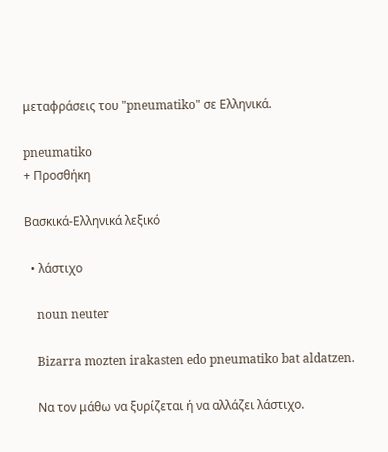μεταφράσεις του "pneumatiko" σε Ελληνικά.

pneumatiko
+ Προσθήκη

Βασκικά-Ελληνικά λεξικό

  • λάστιχο

    noun neuter

    Bizarra mozten irakasten edo pneumatiko bat aldatzen.

    Να τον μάθω να ξυρίζεται ή να αλλάζει λάστιχο.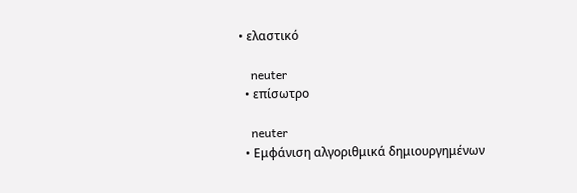• ελαστικό

    neuter
  • επίσωτρο

    neuter
  • Εμφάνιση αλγοριθμικά δημιουργημένων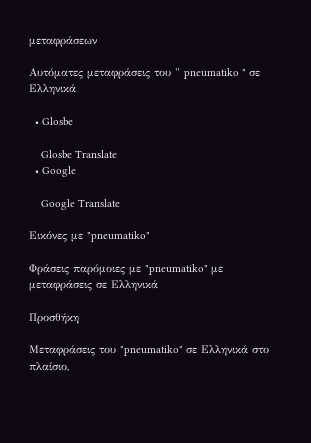μεταφράσεων

Αυτόματες μεταφράσεις του " pneumatiko " σε Ελληνικά

  • Glosbe

    Glosbe Translate
  • Google

    Google Translate

Εικόνες με "pneumatiko"

Φράσεις παρόμοιες με "pneumatiko" με μεταφράσεις σε Ελληνικά

Προσθήκη

Μεταφράσεις του "pneumatiko" σε Ελληνικά στο πλαίσιο,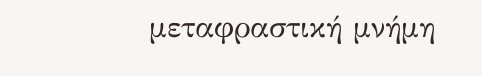μεταφραστική μνήμη